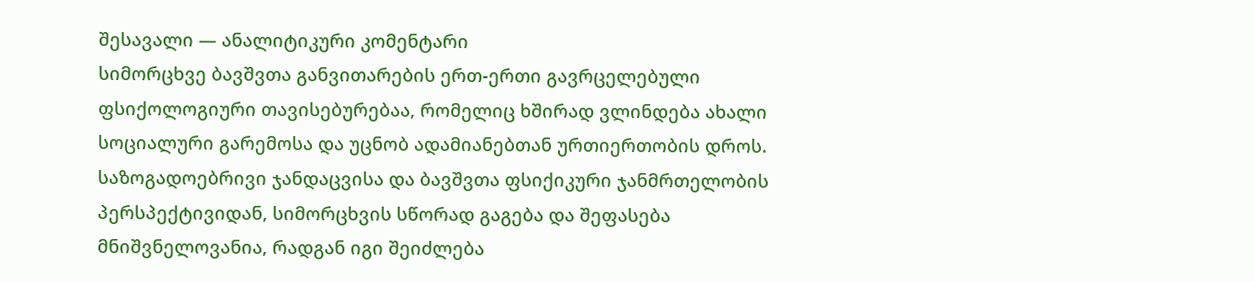შესავალი — ანალიტიკური კომენტარი
სიმორცხვე ბავშვთა განვითარების ერთ-ერთი გავრცელებული ფსიქოლოგიური თავისებურებაა, რომელიც ხშირად ვლინდება ახალი სოციალური გარემოსა და უცნობ ადამიანებთან ურთიერთობის დროს. საზოგადოებრივი ჯანდაცვისა და ბავშვთა ფსიქიკური ჯანმრთელობის პერსპექტივიდან, სიმორცხვის სწორად გაგება და შეფასება მნიშვნელოვანია, რადგან იგი შეიძლება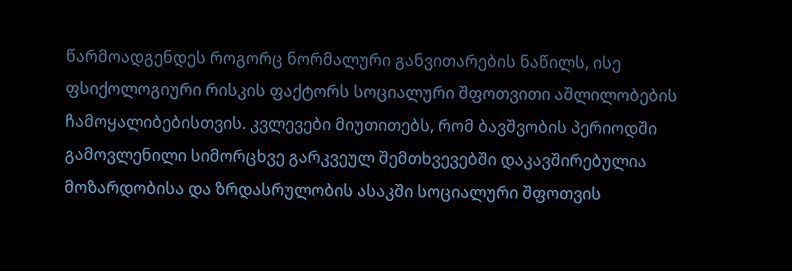წარმოადგენდეს როგორც ნორმალური განვითარების ნაწილს, ისე ფსიქოლოგიური რისკის ფაქტორს სოციალური შფოთვითი აშლილობების ჩამოყალიბებისთვის. კვლევები მიუთითებს, რომ ბავშვობის პერიოდში გამოვლენილი სიმორცხვე გარკვეულ შემთხვევებში დაკავშირებულია მოზარდობისა და ზრდასრულობის ასაკში სოციალური შფოთვის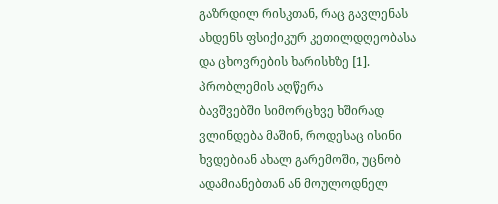გაზრდილ რისკთან, რაც გავლენას ახდენს ფსიქიკურ კეთილდღეობასა და ცხოვრების ხარისხზე [1].
პრობლემის აღწერა
ბავშვებში სიმორცხვე ხშირად ვლინდება მაშინ, როდესაც ისინი ხვდებიან ახალ გარემოში, უცნობ ადამიანებთან ან მოულოდნელ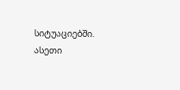სიტუაციებში. ასეთი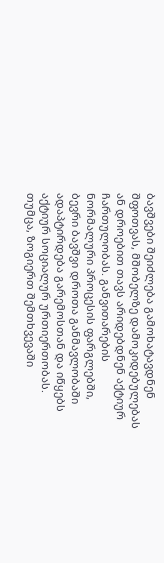ბავშვები შეიძლება გამოხატავდნენ შფოთვას, მშობელზე დამოკიდებულებას ან დროებით თავს არიდებდნენ აქტიურ ჩართულობას. განვითარების ნორმალური პროცესის ფარგლებში, ბევრი ბავშვი დროთა განმავლობაში ადაპტირდება გარემოსთან და იწყებს აქტიურ სოციალურ ურთიერთობას.
თუმცა, ზოგიერთ შემთხვევაში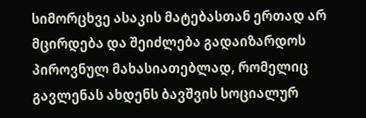სიმორცხვე ასაკის მატებასთან ერთად არ მცირდება და შეიძლება გადაიზარდოს პიროვნულ მახასიათებლად, რომელიც გავლენას ახდენს ბავშვის სოციალურ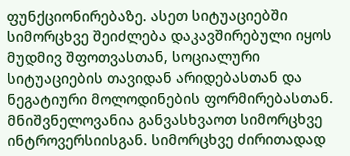ფუნქციონირებაზე. ასეთ სიტუაციებში სიმორცხვე შეიძლება დაკავშირებული იყოს მუდმივ შფოთვასთან, სოციალური სიტუაციების თავიდან არიდებასთან და ნეგატიური მოლოდინების ფორმირებასთან.
მნიშვნელოვანია განვასხვაოთ სიმორცხვე ინტროვერსიისგან. სიმორცხვე ძირითადად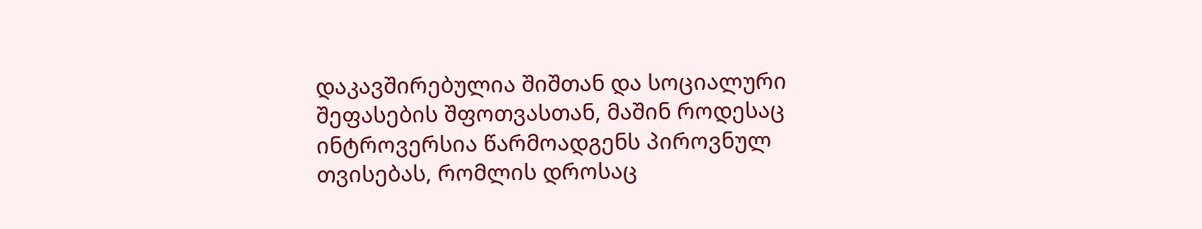დაკავშირებულია შიშთან და სოციალური შეფასების შფოთვასთან, მაშინ როდესაც ინტროვერსია წარმოადგენს პიროვნულ თვისებას, რომლის დროსაც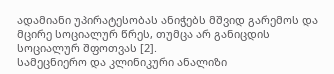ადამიანი უპირატესობას ანიჭებს მშვიდ გარემოს და მცირე სოციალურ წრეს, თუმცა არ განიცდის სოციალურ შფოთვას [2].
სამეცნიერო და კლინიკური ანალიზი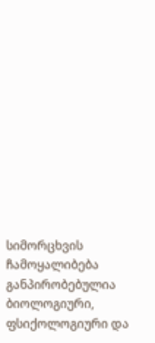სიმორცხვის ჩამოყალიბება განპირობებულია ბიოლოგიური, ფსიქოლოგიური და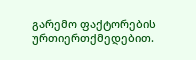გარემო ფაქტორების ურთიერთქმედებით.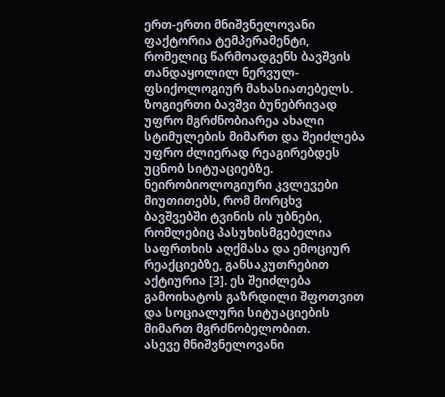ერთ-ერთი მნიშვნელოვანი ფაქტორია ტემპერამენტი, რომელიც წარმოადგენს ბავშვის თანდაყოლილ ნერვულ-ფსიქოლოგიურ მახასიათებელს. ზოგიერთი ბავშვი ბუნებრივად უფრო მგრძნობიარეა ახალი სტიმულების მიმართ და შეიძლება უფრო ძლიერად რეაგირებდეს უცნობ სიტუაციებზე.
ნეირობიოლოგიური კვლევები მიუთითებს, რომ მორცხვ ბავშვებში ტვინის ის უბნები, რომლებიც პასუხისმგებელია საფრთხის აღქმასა და ემოციურ რეაქციებზე, განსაკუთრებით აქტიურია [3]. ეს შეიძლება გამოიხატოს გაზრდილი შფოთვით და სოციალური სიტუაციების მიმართ მგრძნობელობით.
ასევე მნიშვნელოვანი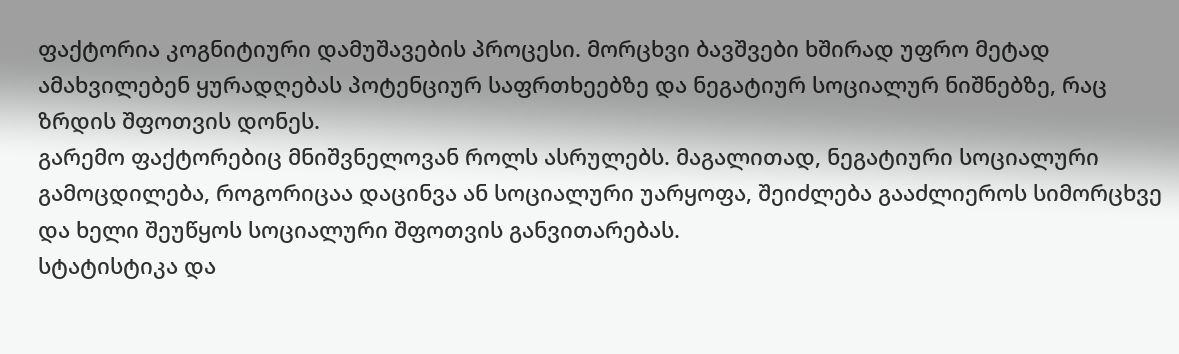ფაქტორია კოგნიტიური დამუშავების პროცესი. მორცხვი ბავშვები ხშირად უფრო მეტად ამახვილებენ ყურადღებას პოტენციურ საფრთხეებზე და ნეგატიურ სოციალურ ნიშნებზე, რაც ზრდის შფოთვის დონეს.
გარემო ფაქტორებიც მნიშვნელოვან როლს ასრულებს. მაგალითად, ნეგატიური სოციალური გამოცდილება, როგორიცაა დაცინვა ან სოციალური უარყოფა, შეიძლება გააძლიეროს სიმორცხვე და ხელი შეუწყოს სოციალური შფოთვის განვითარებას.
სტატისტიკა და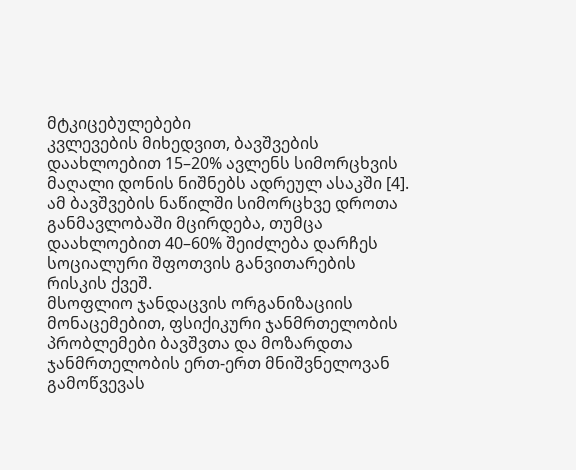მტკიცებულებები
კვლევების მიხედვით, ბავშვების დაახლოებით 15–20% ავლენს სიმორცხვის მაღალი დონის ნიშნებს ადრეულ ასაკში [4]. ამ ბავშვების ნაწილში სიმორცხვე დროთა განმავლობაში მცირდება, თუმცა დაახლოებით 40–60% შეიძლება დარჩეს სოციალური შფოთვის განვითარების რისკის ქვეშ.
მსოფლიო ჯანდაცვის ორგანიზაციის მონაცემებით, ფსიქიკური ჯანმრთელობის პრობლემები ბავშვთა და მოზარდთა ჯანმრთელობის ერთ-ერთ მნიშვნელოვან გამოწვევას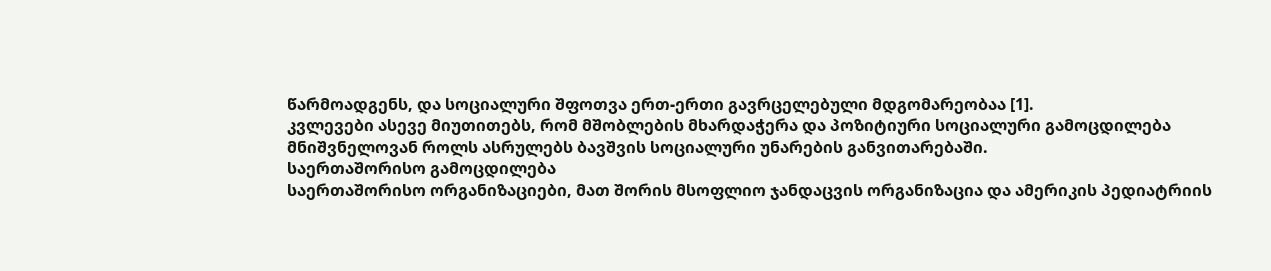წარმოადგენს, და სოციალური შფოთვა ერთ-ერთი გავრცელებული მდგომარეობაა [1].
კვლევები ასევე მიუთითებს, რომ მშობლების მხარდაჭერა და პოზიტიური სოციალური გამოცდილება მნიშვნელოვან როლს ასრულებს ბავშვის სოციალური უნარების განვითარებაში.
საერთაშორისო გამოცდილება
საერთაშორისო ორგანიზაციები, მათ შორის მსოფლიო ჯანდაცვის ორგანიზაცია და ამერიკის პედიატრიის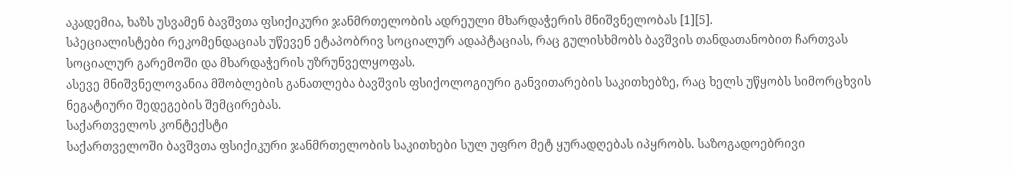აკადემია, ხაზს უსვამენ ბავშვთა ფსიქიკური ჯანმრთელობის ადრეული მხარდაჭერის მნიშვნელობას [1][5].
სპეციალისტები რეკომენდაციას უწევენ ეტაპობრივ სოციალურ ადაპტაციას, რაც გულისხმობს ბავშვის თანდათანობით ჩართვას სოციალურ გარემოში და მხარდაჭერის უზრუნველყოფას.
ასევე მნიშვნელოვანია მშობლების განათლება ბავშვის ფსიქოლოგიური განვითარების საკითხებზე, რაც ხელს უწყობს სიმორცხვის ნეგატიური შედეგების შემცირებას.
საქართველოს კონტექსტი
საქართველოში ბავშვთა ფსიქიკური ჯანმრთელობის საკითხები სულ უფრო მეტ ყურადღებას იპყრობს. საზოგადოებრივი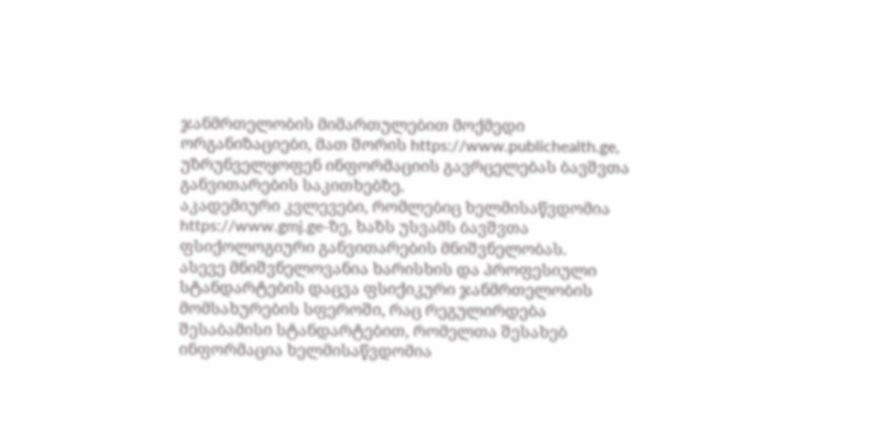ჯანმრთელობის მიმართულებით მოქმედი ორგანიზაციები, მათ შორის https://www.publichealth.ge, უზრუნველყოფენ ინფორმაციის გავრცელებას ბავშვთა განვითარების საკითხებზე.
აკადემიური კვლევები, რომლებიც ხელმისაწვდომია https://www.gmj.ge-ზე, ხაზს უსვამს ბავშვთა ფსიქოლოგიური განვითარების მნიშვნელობას.
ასევე მნიშვნელოვანია ხარისხის და პროფესიული სტანდარტების დაცვა ფსიქიკური ჯანმრთელობის მომსახურების სფეროში, რაც რეგულირდება შესაბამისი სტანდარტებით, რომელთა შესახებ ინფორმაცია ხელმისაწვდომია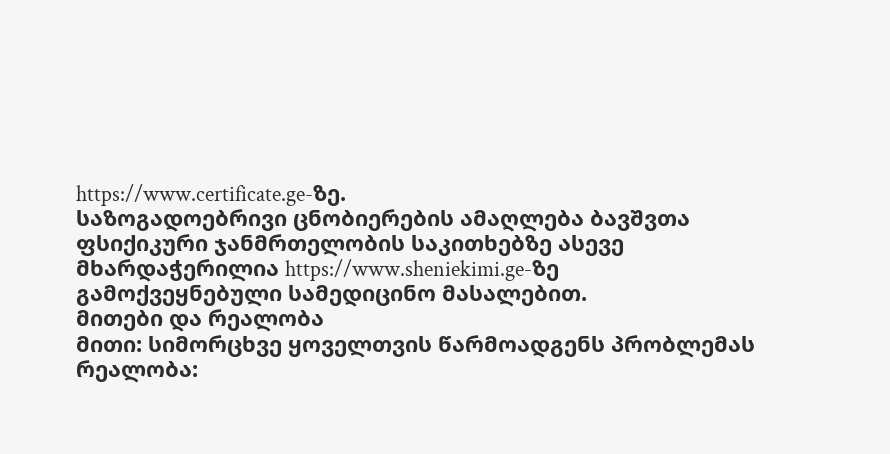https://www.certificate.ge-ზე.
საზოგადოებრივი ცნობიერების ამაღლება ბავშვთა ფსიქიკური ჯანმრთელობის საკითხებზე ასევე მხარდაჭერილია https://www.sheniekimi.ge-ზე გამოქვეყნებული სამედიცინო მასალებით.
მითები და რეალობა
მითი: სიმორცხვე ყოველთვის წარმოადგენს პრობლემას
რეალობა: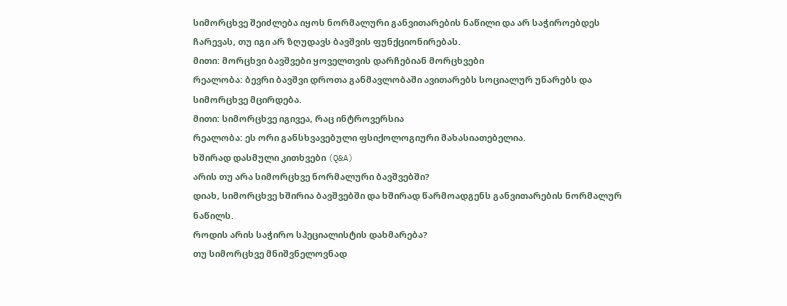სიმორცხვე შეიძლება იყოს ნორმალური განვითარების ნაწილი და არ საჭიროებდეს ჩარევას, თუ იგი არ ზღუდავს ბავშვის ფუნქციონირებას.
მითი: მორცხვი ბავშვები ყოველთვის დარჩებიან მორცხვები
რეალობა: ბევრი ბავშვი დროთა განმავლობაში ავითარებს სოციალურ უნარებს და სიმორცხვე მცირდება.
მითი: სიმორცხვე იგივეა, რაც ინტროვერსია
რეალობა: ეს ორი განსხვავებული ფსიქოლოგიური მახასიათებელია.
ხშირად დასმული კითხვები (Q&A)
არის თუ არა სიმორცხვე ნორმალური ბავშვებში?
დიახ, სიმორცხვე ხშირია ბავშვებში და ხშირად წარმოადგენს განვითარების ნორმალურ ნაწილს.
როდის არის საჭირო სპეციალისტის დახმარება?
თუ სიმორცხვე მნიშვნელოვნად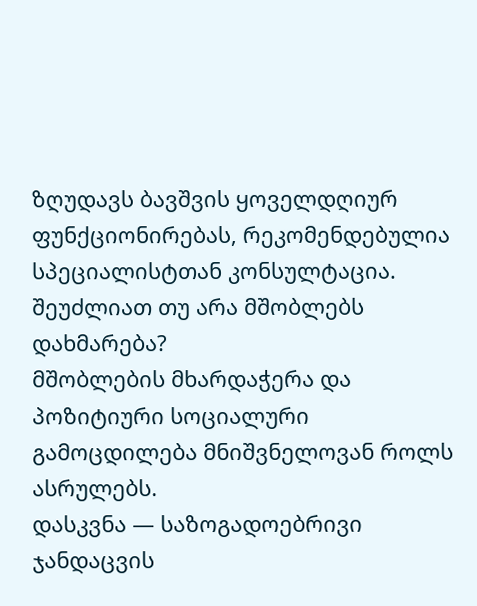ზღუდავს ბავშვის ყოველდღიურ ფუნქციონირებას, რეკომენდებულია სპეციალისტთან კონსულტაცია.
შეუძლიათ თუ არა მშობლებს დახმარება?
მშობლების მხარდაჭერა და პოზიტიური სოციალური გამოცდილება მნიშვნელოვან როლს ასრულებს.
დასკვნა — საზოგადოებრივი ჯანდაცვის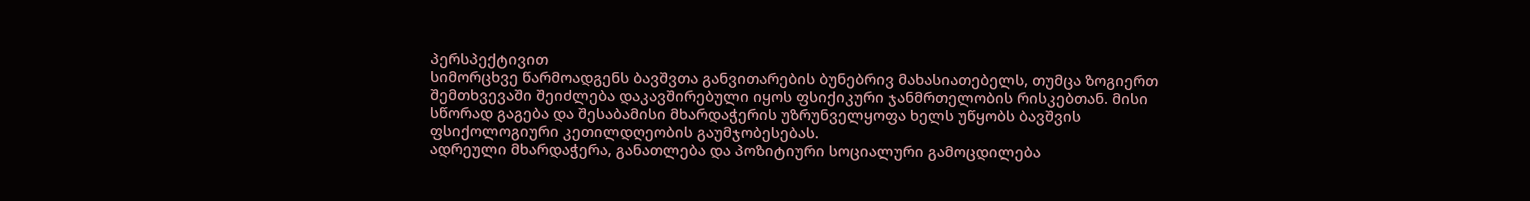პერსპექტივით
სიმორცხვე წარმოადგენს ბავშვთა განვითარების ბუნებრივ მახასიათებელს, თუმცა ზოგიერთ შემთხვევაში შეიძლება დაკავშირებული იყოს ფსიქიკური ჯანმრთელობის რისკებთან. მისი სწორად გაგება და შესაბამისი მხარდაჭერის უზრუნველყოფა ხელს უწყობს ბავშვის ფსიქოლოგიური კეთილდღეობის გაუმჯობესებას.
ადრეული მხარდაჭერა, განათლება და პოზიტიური სოციალური გამოცდილება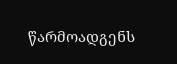წარმოადგენს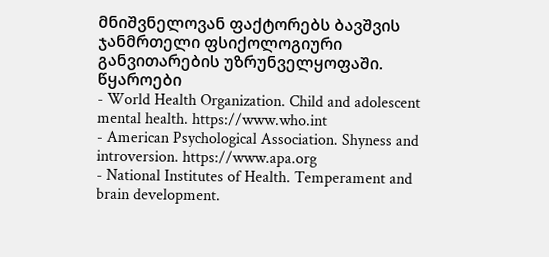მნიშვნელოვან ფაქტორებს ბავშვის ჯანმრთელი ფსიქოლოგიური განვითარების უზრუნველყოფაში.
წყაროები
- World Health Organization. Child and adolescent mental health. https://www.who.int
- American Psychological Association. Shyness and introversion. https://www.apa.org
- National Institutes of Health. Temperament and brain development.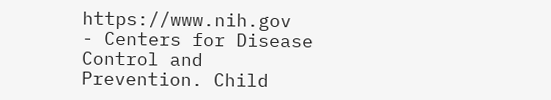https://www.nih.gov
- Centers for Disease Control and Prevention. Child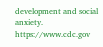development and social anxiety. https://www.cdc.gov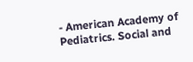- American Academy of Pediatrics. Social and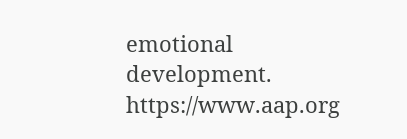emotional development. https://www.aap.org